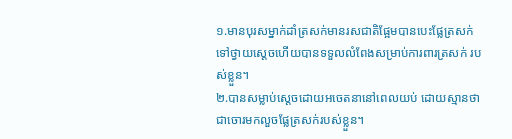១.មានបុរសម្នាក់ដាំត្រសក់មានរសជាតិផ្អែមបានបេះផ្លែត្រសក់ទៅថ្វាយស្ដេចហើយបានទទួលលំពែងសម្រាប់ការពារត្រសក់ របស់ខ្លួន។
២.បានសម្លាប់ស្ដេចដោយអចេតនានៅពេលយប់ ដោយស្មានថាជាចោរមកលួចផ្លែត្រសក់របស់ខ្លួន។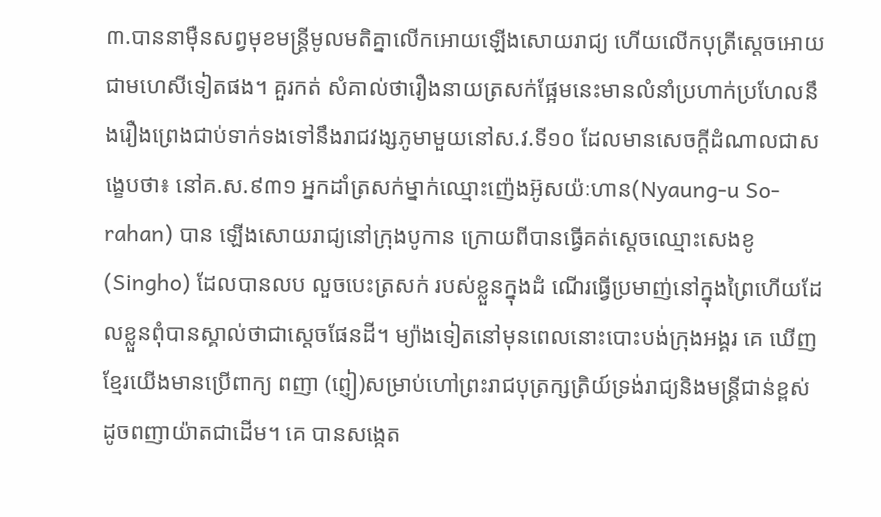៣.បាននាម៉ឺនសព្វមុខមន្ត្រីមូលមតិគ្នាលើកអោយឡើងសោយរាជ្យ ហើយលើកបុត្រីស្ដេចអោយជាមហេសីទៀតផង។ គួរកត់ សំគាល់ថារឿងនាយត្រសក់ផ្អែមនេះមានលំនាំប្រហាក់ប្រហែលនឹងរឿងព្រេងជាប់ទាក់ទងទៅនឹងរាជវង្សភូមាមួយនៅស.វ.ទី១០ ដែលមានសេចក្ដីដំណាលជាសង្ខេបថា៖ នៅគ.ស.៩៣១ អ្នកដាំត្រសក់ម្នាក់ឈ្មោះញ៉េងអ៊ូសយ៉ៈហាន(Nyaung-u So-rahan) បាន ឡើងសោយរាជ្យនៅក្រុងបូកាន ក្រោយពីបានធ្វើគត់ស្ដេចឈ្មោះសេងខូ (Singho) ដែលបានលប លួចបេះត្រសក់ របស់ខ្លួនក្នុងដំ ណើរធ្វើប្រមាញ់នៅក្នុងព្រៃហើយដែលខ្លួនពុំបានស្គាល់ថាជាស្ដេចផែនដី។ ម្យ៉ាងទៀតនៅមុនពេលនោះបោះបង់ក្រុងអង្គរ គេ ឃើញខ្មែរយើងមានប្រើពាក្យ ពញា (ព្ញៀ)សម្រាប់ហៅព្រះរាជបុត្រក្សត្រិយ៍ទ្រង់រាជ្យនិងមន្ត្រីជាន់ខ្ពស់ដូចពញាយ៉ាតជាដើម។ គេ បានសង្កេត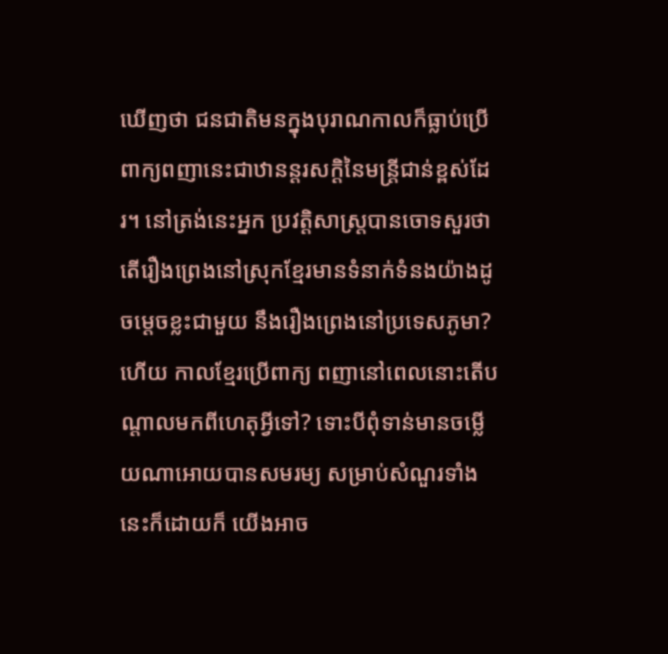ឃើញថា ជនជាតិមនក្នុងបុរាណកាលក៏ធ្លាប់ប្រើពាក្យពញានេះជាឋានន្តរសក្ដិនៃមន្ត្រីជាន់ខ្ពស់ដែរ។ នៅត្រង់នេះអ្នក ប្រវត្តិសាស្ត្របានចោទសួរថា តើរឿងព្រេងនៅស្រុកខ្មែរមានទំនាក់ទំនងយ៉ាងដូចម្ដេចខ្លះជាមួយ នឹងរឿងព្រេងនៅប្រទេសភូមា? ហើយ កាលខ្មែរប្រើពាក្យ ពញានៅពេលនោះតើបណ្ដាលមកពីហេតុអ្វីទៅ? ទោះបីពុំទាន់មានចម្លើយណាអោយបានសមរម្យ សម្រាប់សំណួរទាំងនេះក៏ដោយក៏ យើងអាច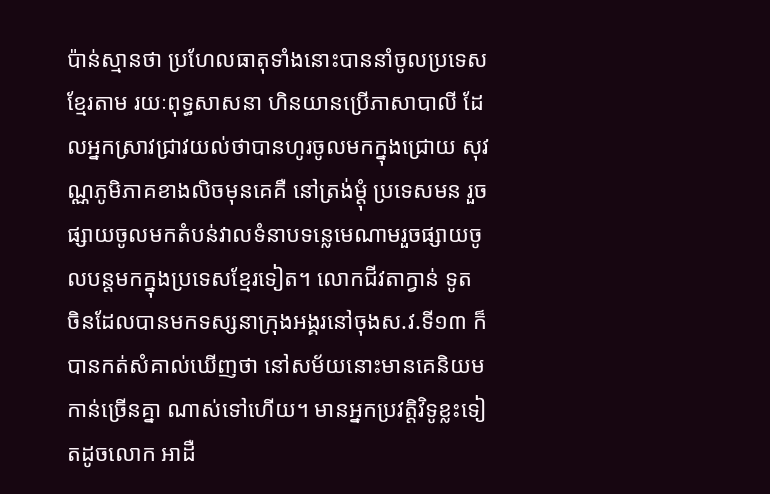ប៉ាន់ស្មានថា ប្រហែលធាតុទាំងនោះបាននាំចូលប្រទេសខ្មែរតាម រយៈពុទ្ធសាសនា ហិនយានប្រើភាសាបាលី ដែលអ្នកស្រាវជ្រាវយល់ថាបានហូរចូលមកក្នុងជ្រោយ សុវណ្ណភូមិភាគខាងលិចមុនគេគឺ នៅត្រង់ម្ដុំ ប្រទេសមន រួចផ្សាយចូលមកតំបន់វាលទំនាបទន្លេមេណាមរួចផ្សាយចូលបន្តមកក្នុងប្រទេសខ្មែរទៀត។ លោកជីវតាក្វាន់ ទូត ចិនដែលបានមកទស្សនាក្រុងអង្គរនៅចុងស.វ.ទី១៣ ក៏បានកត់សំគាល់ឃើញថា នៅសម័យនោះមានគេនិយមកាន់ច្រើនគ្នា ណាស់ទៅហើយ។ មានអ្នកប្រវត្តិវិទូខ្លះទៀតដូចលោក អាដឺ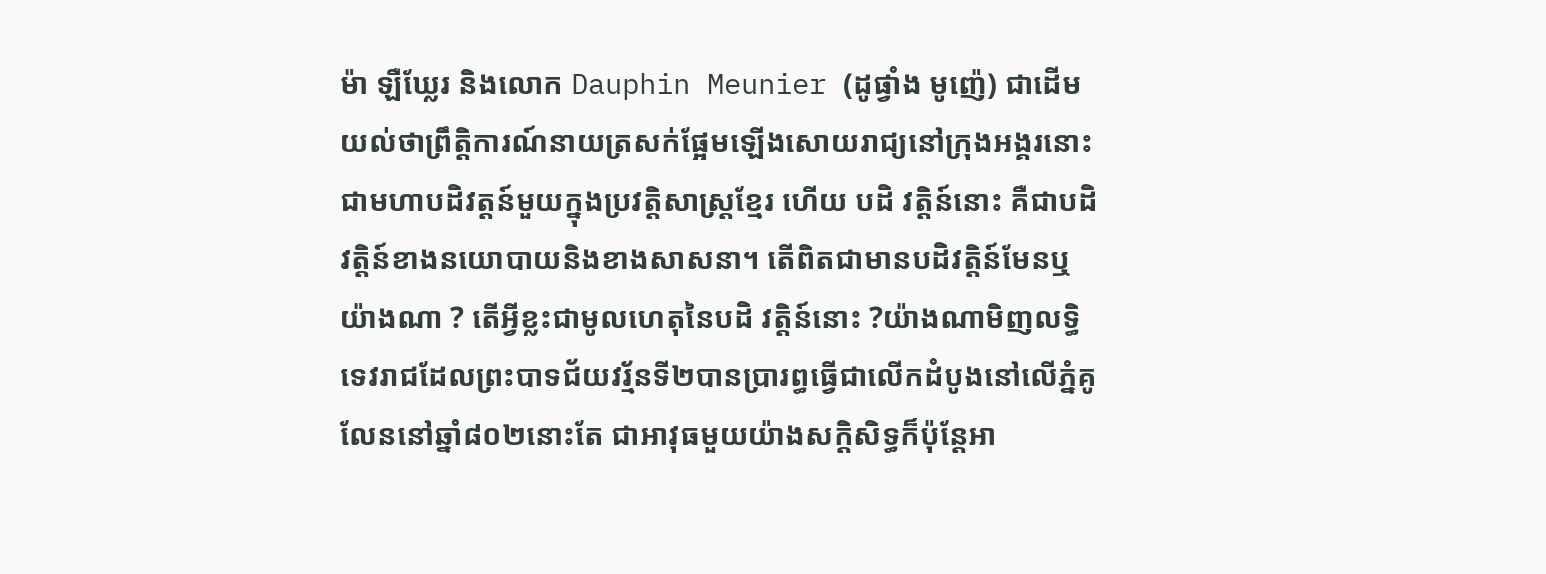ម៉ា ឡឺឃ្លែរ និងលោក Dauphin Meunier (ដូផ្វាំង មូញ៉េ) ជាដើម យល់ថាព្រឹត្តិការណ៍នាយត្រសក់ផ្អែមឡើងសោយរាជ្យនៅក្រុងអង្គរនោះជាមហាបដិវត្តន៍មួយក្នុងប្រវត្តិសាស្ត្រខ្មែរ ហើយ បដិ វត្តិន៍នោះ គឺជាបដិវត្តិន៍ខាងនយោបាយនិងខាងសាសនា។ តើពិតជាមានបដិវត្តិន៍មែនឬយ៉ាងណា ? តើអ្វីខ្លះជាមូលហេតុនៃបដិ វត្តិន៍នោះ ?យ៉ាងណាមិញលទ្ធិទេវរាជដែលព្រះបាទជ័យវរ្ម័នទី២បានប្រារព្ធធ្វើជាលើកដំបូងនៅលើភ្នំគូលែននៅឆ្នាំ៨០២នោះតែ ជាអាវុធមួយយ៉ាងសក្ដិសិទ្ធក៏ប៉ុន្តែអា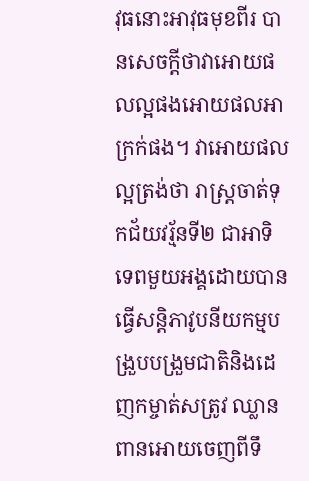វុធនោះអាវុធមុខពីរ បានសេចក្ដីថាវាអោយផលល្អផងអោយផលអាក្រក់ផង។ វាអោយផល ល្អត្រង់ថា រាស្ត្រចាត់ទុកជ័យវរ្ម័នទី២ ជាអាទិទេពមួយអង្គដោយបានធ្វើសន្តិភាវូបនីយកម្មបង្រួបបង្រួមជាតិនិងដេញកម្ចាត់សត្រូវ ឈ្លានពានអោយចេញពីទឹ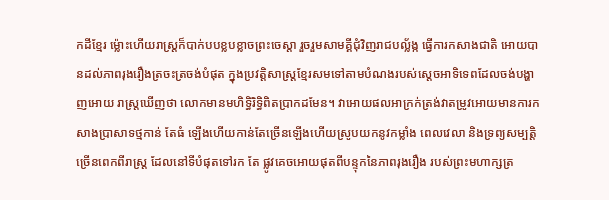កដីខ្មែរ ម៉្លោះហើយរាស្ត្រក៏បាក់បបខ្លបខ្លាចព្រះចេស្ដា រួចរួមសាមគ្គីជុំវិញរាជបល្ល័ង្ក ធ្វើការកសាងជាតិ អោយបានដល់ភាពរុងរឿងត្រចះត្រចង់បំផុត ក្នុងប្រវត្តិសាស្ត្រខ្មែរសមទៅតាមបំណងរបស់ស្ដេចអាទិទេពដែលចង់បង្ហាញអោយ រាស្ត្រឃើញថា លោកមានមហិទ្ធិរិទ្ធិពិតប្រាកដមែន។ វាអោយផលអាក្រក់ត្រង់វាតម្រូវអោយមានការកសាងប្រាសាទថ្មកាន់ តែធំ ឡើងហើយកាន់តែច្រើនឡើងហើយស្រូបយកនូវកម្លាំង ពេលវេលា និងទ្រព្យសម្បត្តិច្រើនពេកពីរាស្ត្រ ដែលនៅទីបំផុតទៅរក តែ ផ្លូវគេចអោយផុតពីបន្ទុកនៃភាពរុងរឿង របស់ព្រះមហាក្សត្រ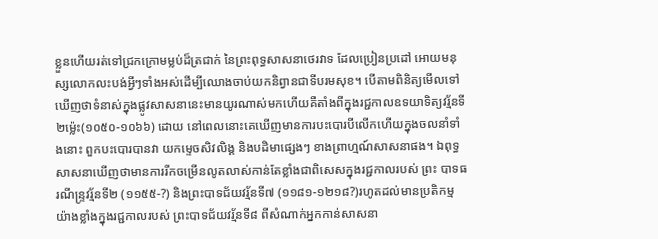ខ្លួនហើយរត់ទៅជ្រកក្រោមម្លប់ដ៏ត្រជាក់ នៃព្រះពុទ្ធសាសនាថេរវាទ ដែលប្រៀនប្រដៅ អោយមនុស្សលោកលះបង់អ្វីៗទាំងអស់ដើម្បីឈោងចាប់យកនិព្វានជាទីបរមសុខ។ បើតាមពិនិត្យមើលទៅ ឃើញថាទំនាស់ក្នុងផ្លូវសាសនានេះមានយូរណាស់មកហើយគឺតាំងពីក្នុងរជ្ជកាលឧទយាទិត្យវរ្ម័នទី២ម៉្លេះ(១០៥០-១០៦៦) ដោយ នៅពេលនោះគេឃើញមានការបះបោរបីលើកហើយក្នុងចលនាំទាំងនោះ ពួកបះបោរបានវា យកម្ទេចសិវលិង្គ និងបដិមាផ្សេងៗ ខាងព្រាហ្មណ៍សាសនាផង។ ឯពុទ្ធសាសនាឃើញថាមានការរីកចម្រើនលូតលាស់កាន់តែខ្លាំងជាពិសេសក្នុងរជ្ជកាលរបស់ ព្រះ បាទធរណីន្ទ្រវរ្ម័នទី២ (១១៥៥-?) និងព្រះបាទជ័យវរ្ម័នទី៧ (១១៨១-១២១៨?)រហូតដល់មានប្រតិកម្មយ៉ាងខ្លាំងក្នុងរជ្ជកាលរបស់ ព្រះបាទជ័យវរ្ម័នទី៨ ពីសំណាក់អ្នកកាន់សាសនា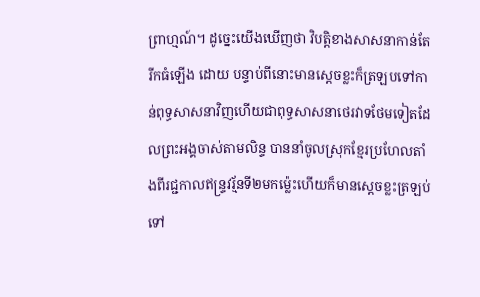ព្រាហ្មណ៍។ ដូច្នេះយើងឃើញថា វិបត្តិខាងសាសនាកាន់តែរីកធំឡើង ដោយ បន្ទាប់ពីនោះមានស្ដេចខ្លះក៏ត្រឡបទៅកាន់ពុទ្ធសាសនាវិញហើយជាពុទ្ធសាសនាថេរវាទថែមទៀតដែលព្រះអង្គចាស់តាមលិន្ទ បាននាំចូលស្រុកខ្មែរប្រហែលតាំងពីរជ្ជកាលឥន្ទ្រវរ្ម័នទី២មកម៉្លេះហើយក៏មានស្ដេចខ្លះត្រឡប់ទៅ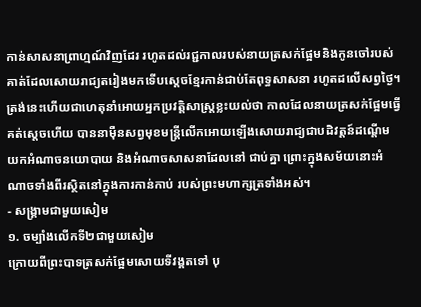កាន់សាសនាព្រាហ្មណ៍វិញដែរ រហូតដល់រជ្ជកាលរបស់នាយត្រសក់ផ្អែមនិងកូនចៅរបស់គាត់ដែលសោយរាជ្យតរៀងមកទើបស្ដេចខ្មែរកាន់ជាប់តែពុទ្ធសាសនា រហូតដលើសព្វថ្ងៃ។ ត្រង់នេះហើយជាហេតុនាំអោយអ្នកប្រវត្តិសាស្ត្រខ្លះយល់ថា កាលដែលនាយត្រសក់ផ្អែមធ្វើគត់ស្ដេចហើយ បាននាម៉ឺនសព្វមុខមន្ត្រីលើកអោយឡើងសោយរាជ្យជាបដិវត្តន៍ដណ្ដើមយកអំណាចនយោបាយ និងអំណាចសាសនាដែលនៅ ជាប់គ្នា ព្រោះក្នុងសម័យនោះអំណាចទាំងពីរស្ថិតនៅក្នុងការកាន់កាប់ របស់ព្រះមហាក្សត្រទាំងអស់។
- សង្គ្រាមជាមួយសៀម
១. ចម្បាំងលើកទី២ជាមួយសៀម
ក្រោយពីព្រះបាទត្រសក់ផ្អែមសោយទីវង្គតទៅ បុ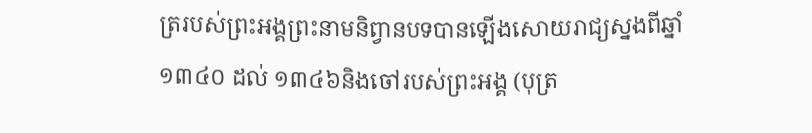ត្ររបស់ព្រះអង្គព្រះនាមនិព្វានបទបានឡើងសោយរាជ្យស្នងពីឆ្នាំ ១៣៤០ ដល់ ១៣៤៦និងចៅរបស់ព្រះអង្គ (បុត្រ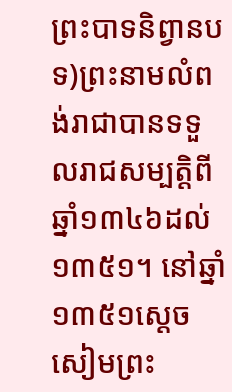ព្រះបាទនិព្វានបទ)ព្រះនាមលំពង់រាជាបានទទួលរាជសម្បត្តិពីឆ្នាំ១៣៤៦ដល់១៣៥១។ នៅឆ្នាំ១៣៥១ស្ដេចសៀមព្រះ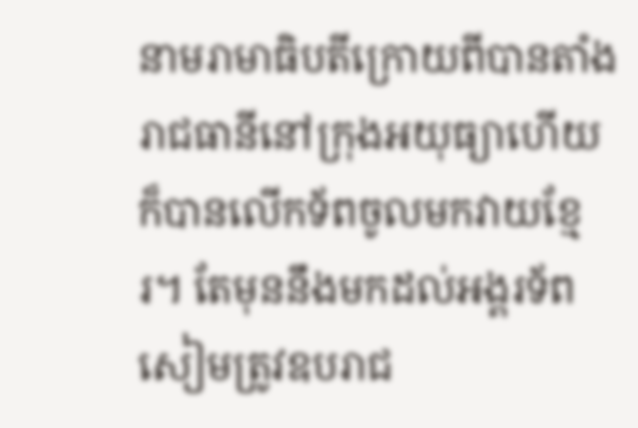នាមរាមាធិបតីក្រោយពីបានតាំងរាជធានីនៅក្រុងអយុធ្យាហើយក៏បានលើកទ័ពចូលមកវាយខ្មែរ។ តែមុននឹងមកដល់អង្គរទ័ពសៀមត្រូវឧបរាជ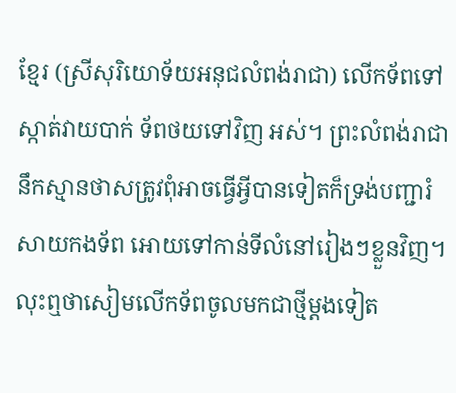ខ្មែរ (ស្រីសុរិយោទ័យអនុជលំពង់រាជា) លើកទ័ពទៅស្កាត់វាយបាក់ ទ័ពថយទៅវិញ អស់។ ព្រះលំពង់រាជានឹកស្មានថាសត្រូវពុំអាចធ្វើអ្វីបានទៀតក៏ទ្រង់បញ្ជារំសាយកងទ័ព អោយទៅកាន់ទីលំនៅរៀងៗខ្លួនវិញ។ លុះឮថាសៀមលើកទ័ពចូលមកជាថ្មីម្ដងទៀត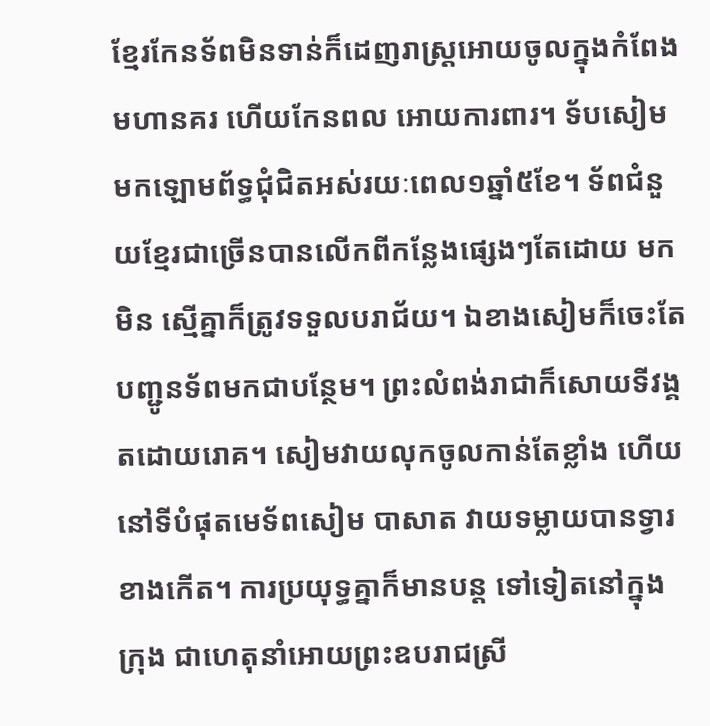ខ្មែរកែនទ័ពមិនទាន់ក៏ដេញរាស្ត្រអោយចូលក្នុងកំពែងមហានគរ ហើយកែនពល អោយការពារ។ ទ័បសៀមមកឡោមព័ទ្ធជុំជិតអស់រយៈពេល១ឆ្នាំ៥ខែ។ ទ័ពជំនួយខ្មែរជាច្រើនបានលើកពីកន្លែងផ្សេងៗតែដោយ មកមិន ស្មើគ្នាក៏ត្រូវទទួលបរាជ័យ។ ឯខាងសៀមក៏ចេះតែបញ្ជូនទ័ពមកជាបន្ថែម។ ព្រះលំពង់រាជាក៏សោយទីវង្គតដោយរោគ។ សៀមវាយលុកចូលកាន់តែខ្លាំង ហើយនៅទីបំផុតមេទ័ពសៀម បាសាត វាយទម្លាយបានទ្វារខាងកើត។ ការប្រយុទ្ធគ្នាក៏មានបន្ត ទៅទៀតនៅក្នុងក្រុង ជាហេតុនាំអោយព្រះឧបរាជស្រី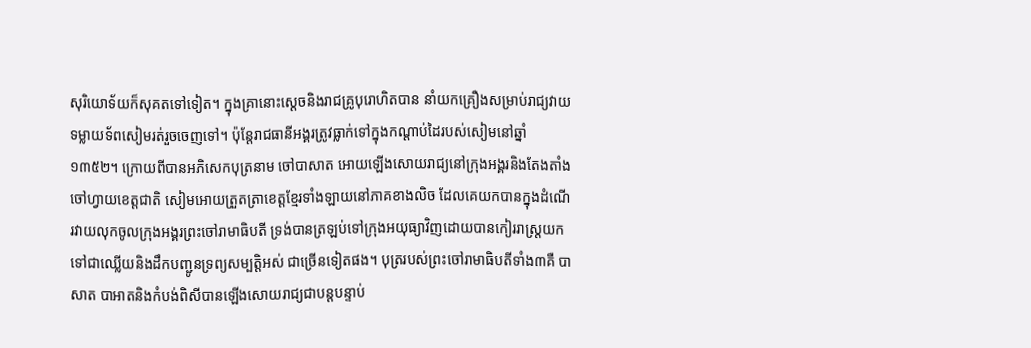សុរិយោទ័យក៏សុគតទៅទៀត។ ក្នុងគ្រានោះស្ដេចនិងរាជគ្រូបុរោហិតបាន នាំយកគ្រឿងសម្រាប់រាជ្យវាយទម្លាយទ័ពសៀមរត់រួចចេញទៅ។ ប៉ុន្តែរាជធានីអង្គរត្រូវធ្លាក់ទៅក្នុងកណ្ដាប់ដៃរបស់សៀមនៅឆ្នាំ ១៣៥២។ ក្រោយពីបានអភិសេកបុត្រនាម ចៅបាសាត អោយឡើងសោយរាជ្យនៅក្រុងអង្គរនិងតែងតាំង ចៅហ្វាយខេត្តជាតិ សៀមអោយត្រួតត្រាខេត្តខ្មែរទាំងឡាយនៅភាគខាងលិច ដែលគេយកបានក្នុងដំណើរវាយលុកចូលក្រុងអង្គរព្រះចៅរាមាធិបតី ទ្រង់បានត្រឡប់ទៅក្រុងអយុធ្យាវិញដោយបានកៀររាស្ត្រយកទៅជាឈ្លើយនិងដឹកបញ្ជូនទ្រព្យសម្បត្តិអស់ ជាច្រើនទៀតផង។ បុត្ររបស់ព្រះចៅរាមាធិបតីទាំង៣គឺ បាសាត បាអាតនិងកំបង់ពិសីបានឡើងសោយរាជ្យជាបន្តបន្ទាប់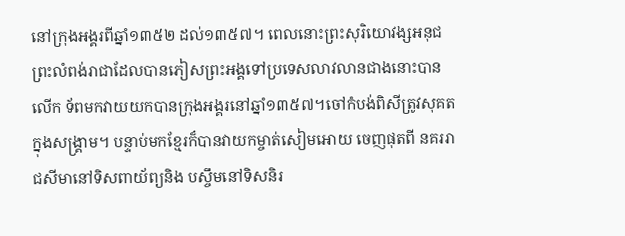នៅក្រុងអង្គរពីឆ្នាំ១៣៥២ ដល់១៣៥៧។ ពេលនោះព្រះសុរិយោវង្សអនុជព្រះលំពង់រាជាដែលបានភៀសព្រះអង្គទៅប្រទេសលាវលានជាងនោះបានលើក ទ័ពមកវាយយកបានក្រុងអង្គរនៅឆ្នាំ១៣៥៧។ចៅកំបង់ពិសីត្រូវសុគតក្នុងសង្គ្រាម។ បន្ទាប់មកខ្មែរក៏បានវាយកម្ចាត់សៀមអោយ ចេញផុតពី នគររាជសីមានៅទិសពាយ័ព្យនិង បស្ចឹមនៅទិសនិរ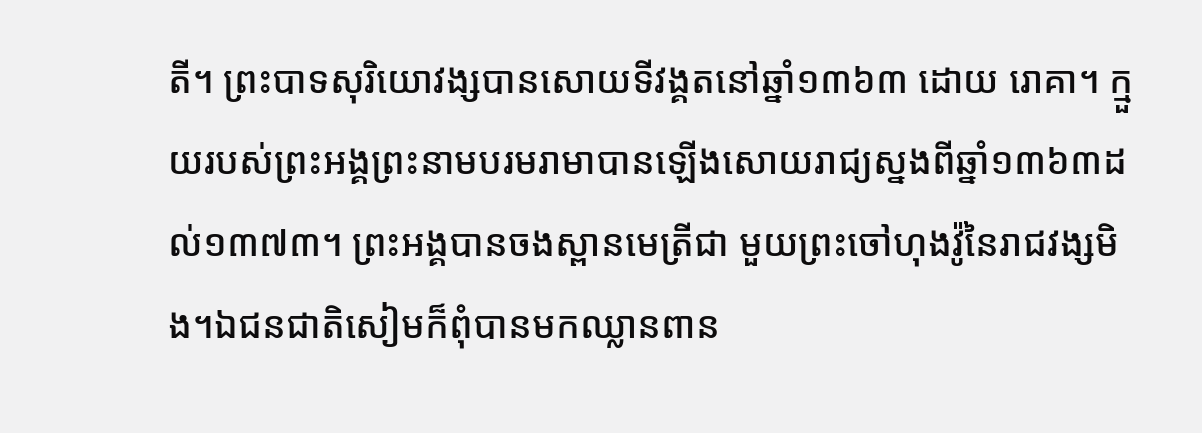តី។ ព្រះបាទសុរិយោវង្សបានសោយទីវង្គតនៅឆ្នាំ១៣៦៣ ដោយ រោគា។ ក្មួយរបស់ព្រះអង្គព្រះនាមបរមរាមាបានឡើងសោយរាជ្យស្នងពីឆ្នាំ១៣៦៣ដល់១៣៧៣។ ព្រះអង្គបានចងស្ពានមេត្រីជា មួយព្រះចៅហុងវ៉ូនៃរាជវង្សមិង។ឯជនជាតិសៀមក៏ពុំបានមកឈ្លានពាន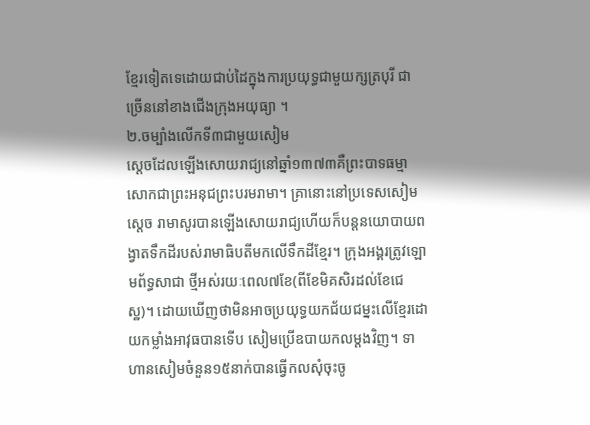ខ្មែរទៀតទេដោយជាប់ដៃក្នុងការប្រយុទ្ធជាមួយក្សត្របុរី ជាច្រើននៅខាងជើងក្រុងអយុធ្យា ។
២.ចម្បាំងលើកទី៣ជាមួយសៀម
ស្ដេចដែលឡើងសោយរាជ្យនៅឆ្នាំ១៣៧៣គឺព្រះបាទធម្មាសោកជាព្រះអនុជព្រះបរមរាមា។ គ្រានោះនៅប្រទេសសៀម ស្ដេច រាមាសូរបានឡើងសោយរាជ្យហើយក៏បន្តនយោបាយពង្វាតទឹកដីរបស់រាមាធិបតីមកលើទឹកដីខ្មែរ។ ក្រុងអង្គរត្រូវឡោមព័ទ្ធសាជា ថ្មីអស់រយៈពេល៧ខែ(ពីខែមិគសិរដល់ខែជេស្ឋ)។ ដោយឃើញថាមិនអាចប្រយុទ្ធយកជ័យជម្នះលើខ្មែរដោយកម្លាំងអាវុធបានទើប សៀមប្រើឧបាយកលម្ដងវិញ។ ទាហានសៀមចំនួន១៥នាក់បានធ្វើកលសុំចុះចូ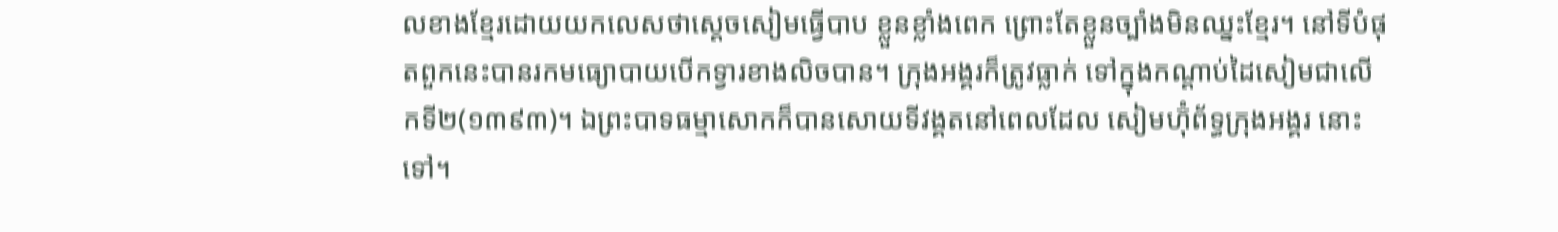លខាងខ្មែរដោយយកលេសថាស្ដេចសៀមធ្វើបាប ខ្លួនខ្លាំងពេក ព្រោះតែខ្លួនច្បាំងមិនឈ្នះខ្មែរ។ នៅទីបំផុតពួកនេះបានរកមធ្យោបាយបើកទ្វារខាងលិចបាន។ ក្រុងអង្គរក៏ត្រូវធ្លាក់ ទៅក្នុងកណ្ដាប់ដៃសៀមជាលើកទី២(១៣៩៣)។ ឯព្រះបាទធម្មាសោកក៏បានសោយទីវង្គតនៅពេលដែល សៀមហ៊ុំព័ទ្ធក្រុងអង្គរ នោះទៅ។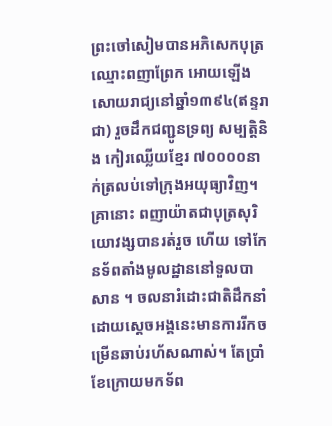ព្រះចៅសៀមបានអភិសេកបុត្រឈ្មោះពញាព្រែក អោយឡើងសោយរាជ្យនៅឆ្នាំ១៣៩៤(ឥន្ទរាជា) រួចដឹកជញ្ជូនទ្រព្យ សម្បត្តិនិង កៀរឈ្លើយខ្មែរ ៧០០០០នាក់ត្រលប់ទៅក្រុងអយុធ្យាវិញ។ គ្រានោះ ពញាយ៉ាតជាបុត្រសុរិយោវង្សបានរត់រួច ហើយ ទៅកែនទ័ពតាំងមូលដ្ឋាននៅទួលបាសាន ។ ចលនារំដោះជាតិដឹកនាំដោយស្ដេចអង្គនេះមានការរីកចម្រើនឆាប់រហ័សណាស់។ តែប្រាំខែក្រោយមកទ័ព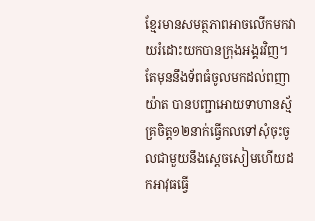ខ្មែរមានសមត្ថភាពអាចលើកមកវាយរំដោះយកបានក្រុងអង្គរវិញ។ តែមុននឹងទ័ពធំចូលមកដល់ពញា យ៉ាត បានបញ្ជាអោយទាហានស្ម័គ្រចិត្ត១២នាក់ធ្វើកលទៅសុំចុះចូលជាមួយនឹងស្ដេចសៀមហើយដកអាវុធធ្វើ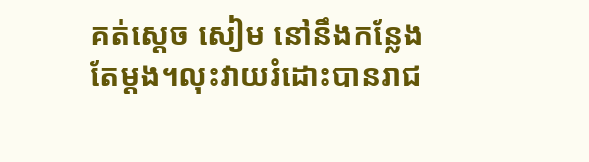គត់ស្ដេច សៀម នៅនឹងកន្លែងតែម្ដង។លុះវាយរំដោះបានរាជ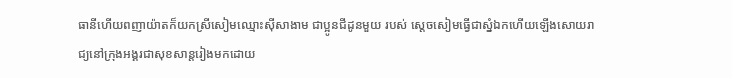ធានីហើយពញាយ៉ាតក៏យកស្រីសៀមឈ្មោះស៊ីសាងាម ជាប្អូនជីដូនមួយ របស់ ស្ដេចសៀមធ្វើជាស្នំឯកហើយឡើងសោយរាជ្យនៅក្រុងអង្គរជាសុខសាន្តរៀងមកដោយ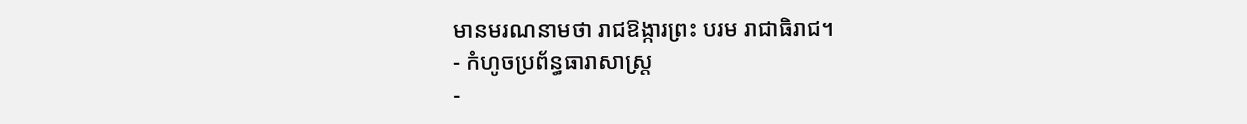មានមរណនាមថា រាជឱង្ការព្រះ បរម រាជាធិរាជ។
- កំហូចប្រព័ន្ធធារាសាស្ត្រ
-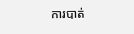ការបាត់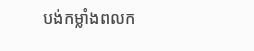បង់កម្លាំងពលក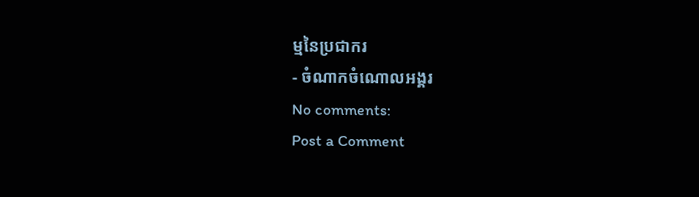ម្មនៃប្រជាករ
- ចំណាកចំណោលអង្គរ
No comments:
Post a Comment